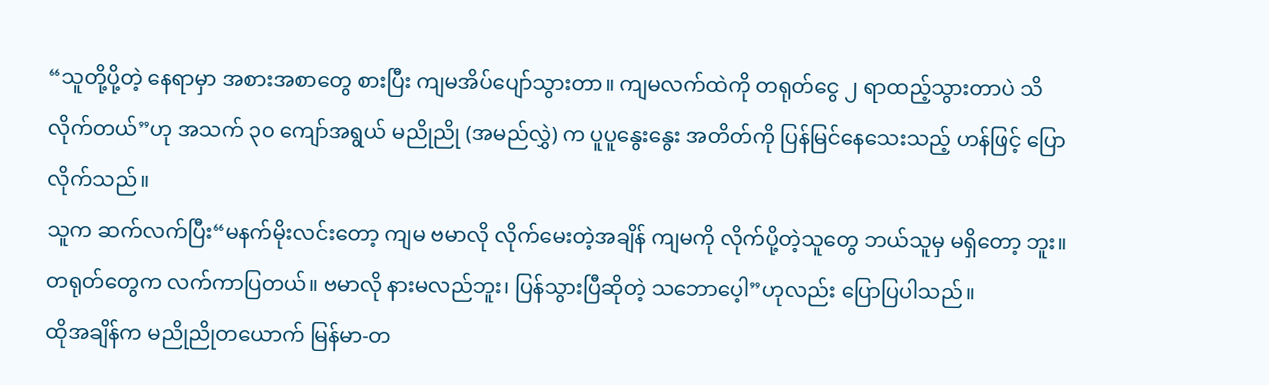“သူတို့ပို့တဲ့ နေရာမှာ အစားအစာတွေ စားပြီး ကျမအိပ်ပျော်သွားတာ။ ကျမလက်ထဲကို တရုတ်ငွေ ၂ ရာထည့်သွားတာပဲ သိလိုက်တယ်”ဟု အသက် ၃၀ ကျော်အရွယ် မညိုညို (အမည်လွှဲ) က ပူပူနွေးနွေး အတိတ်ကို ပြန်မြင်နေသေးသည့် ဟန်ဖြင့် ပြောလိုက်သည်။
သူက ဆက်လက်ပြီး“မနက်မိုးလင်းတော့ ကျမ ဗမာလို လိုက်မေးတဲ့အချိန် ကျမကို လိုက်ပို့တဲ့သူတွေ ဘယ်သူမှ မရှိတော့ ဘူး။ တရုတ်တွေက လက်ကာပြတယ်။ ဗမာလို နားမလည်ဘူး၊ ပြန်သွားပြီဆိုတဲ့ သဘောပေ့ါ”ဟုလည်း ပြောပြပါသည်။
ထိုအချိန်က မညိုညိုတယောက် မြန်မာ-တ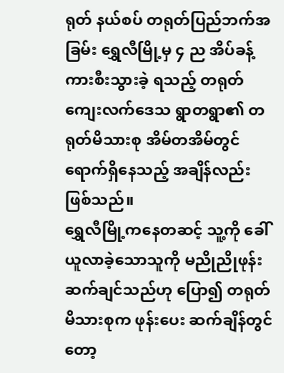ရုတ် နယ်စပ် တရုတ်ပြည်ဘက်အခြမ်း ရွှေလီမြို့မှ ၄ ည အိပ်ခန့် ကားစီးသွားခဲ့ ရသည့် တရုတ်ကျေးလက်ဒေသ ရွာတရွာ၏ တရုတ်မိသားစု အိမ်တအိမ်တွင် ရောက်ရှိနေသည့် အချိန်လည်း ဖြစ်သည်။
ရွှေလီမြို့ကနေတဆင့် သူ့ကို ခေါ်ယူလာခဲ့သောသူကို မညိုညိုဖုန်းဆက်ချင်သည်ဟု ပြော၍ တရုတ်မိသားစုက ဖုန်းပေး ဆက်ချိန်တွင်တော့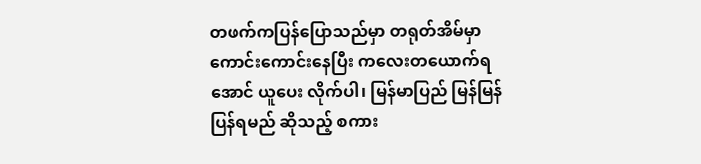တဖက်ကပြန်ပြောသည်မှာ တရုတ်အိမ်မှာ ကောင်းကောင်းနေပြီး ကလေးတယောက်ရအောင် ယူပေး လိုက်ပါ၊ မြန်မာပြည် မြန်မြန် ပြန်ရမည် ဆိုသည့် စကား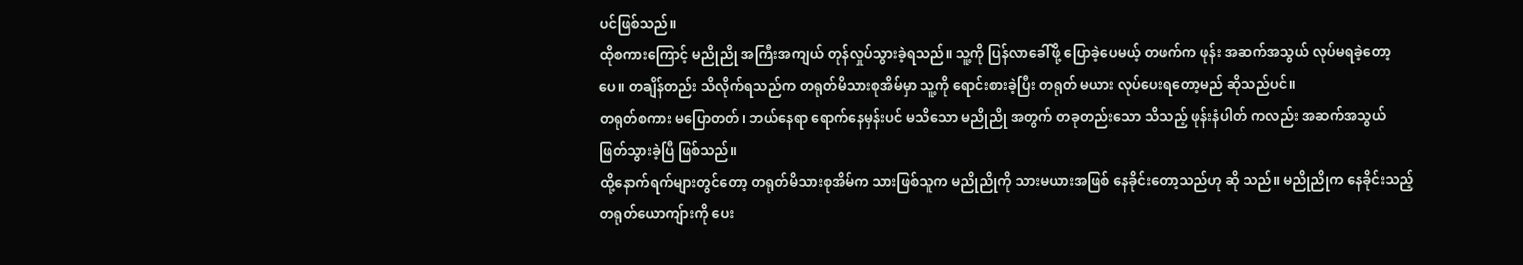ပင်ဖြစ်သည်။
ထိုစကားကြောင့် မညိုညို အကြီးအကျယ် တုန်လှုပ်သွားခဲ့ရသည်။ သူ့ကို ပြန်လာခေါ်ဖို့ ပြောခဲ့ပေမယ့် တဖက်က ဖုန်း အဆက်အသွယ် လုပ်မရခဲ့တော့ပေ။ တချိန်တည်း သိလိုက်ရသည်က တရုတ်မိသားစုအိမ်မှာ သူ့ကို ရောင်းစားခဲ့ပြီး တရုတ် မယား လုပ်ပေးရတော့မည် ဆိုသည်ပင်။
တရုတ်စကား မပြောတတ်၊ ဘယ်နေရာ ရောက်နေမှန်းပင် မသိသော မညိုညို အတွက် တခုတည်းသော သိသည့် ဖုန်းနံပါတ် ကလည်း အဆက်အသွယ် ဖြတ်သွားခဲ့ပြီ ဖြစ်သည်။
ထို့နောက်ရက်များတွင်တော့ တရုတ်မိသားစုအိမ်က သားဖြစ်သူက မညိုညိုကို သားမယားအဖြစ် နေခိုင်းတော့သည်ဟု ဆို သည်။ မညိုညိုက နေခိုင်းသည့် တရုတ်ယောကျ်ားကို ပေး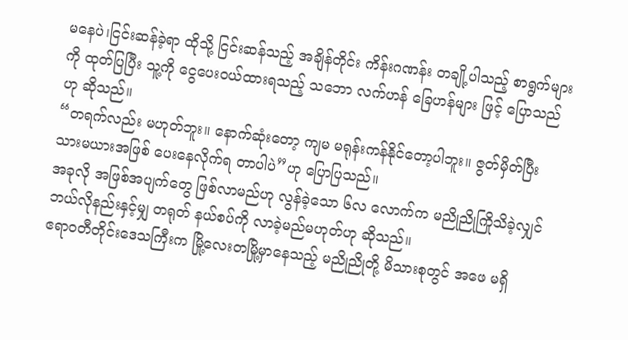မနေပဲ၊ငြင်းဆန်ခဲ့ရာ ထိုသို့ ငြင်းဆန်သည့် အချိန်တိုင်း ကိန်းဂဏန်း တချို့ပါသည့် စာရွက်များကို ထုတ်ပြပြီး သူ့ကို ငွေပေးဝယ်ထားရသည့် သဘော လက်ဟန် ခြေဟန်များ ဖြင့် ပြောသည် ဟု ဆိုသည်။
“တရက်လည်း မဟုတ်ဘူး။ နောက်ဆုံးတော့ ကျမ မရုန်းကန်နိုင်တော့ပါဘူး။ ဇွတ်မှိတ်ပြီး သားမယားအဖြစ် ပေးနေလိုက်ရ တာပါပဲ”ဟု ပြောပြသည်။
အခုလို အဖြစ်အပျက်တွေ ဖြစ်လာမည်ဟု လွန်ခဲ့သော ၆လ လောက်က မညိုညိုကြိုသိခဲ့လျှင် ဘယ်လိုနည်းနှင့်မျှ တရုတ် နယ်စပ်ကို လာခဲ့မည်မဟုတ်ဟု ဆိုသည်။
ဧရာဝတီတိုင်းဒေသကြီးက မြို့လေးတမြို့မှာနေသည့် မညိုညိုတို့ မိသားစုတွင် အဖေ မရှိ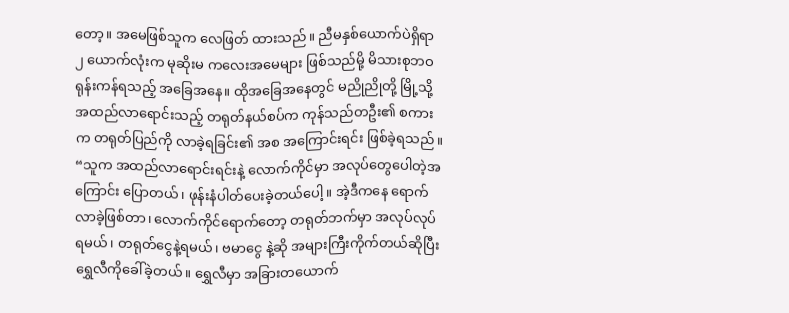တော့။ အမေဖြစ်သူက လေဖြတ် ထားသည်။ ညီမနှစ်ယောက်ပဲရှိရာ ၂ ယောက်လုံးက မုဆိုးမ ကလေးအမေများ ဖြစ်သည်မို့ မိသားစုဘဝ ရုန်းကန်ရသည့် အခြေအနေ။ ထိုအခြေအနေတွင် မညိုညိုတို့ မြို့သို့ အထည်လာရောင်းသည့် တရုတ်နယ်စပ်က ကုန်သည်တဦး၏ စကား က တရုတ်ပြည်ကို လာခဲ့ရခြင်း၏ အစ အကြောင်းရင်း ဖြစ်ခဲ့ရသည်။
“သူက အထည်လာရောင်းရင်းနဲ့ လောက်ကိုင်မှာ အလုပ်တွေပေါတဲ့အကြောင်း ပြောတယ်၊ ဖုန်းနံပါတ်ပေးခဲ့တယ်ပေါ့။ အဲ့ဒီကနေ ရောက်လာခဲ့ဖြစ်တာ၊ လောက်ကိုင်ရောက်တော့ တရုတ်ဘက်မှာ အလုပ်လုပ်ရမယ်၊ တရုတ်ငွေနဲ့ရမယ်၊ ဗမာငွေ နဲ့ဆို အများကြီးကိုက်တယ်ဆိုပြီး ရွှေလီကိုခေါ်ခဲ့တယ်။ ရွှေလီမှာ အခြားတယောက်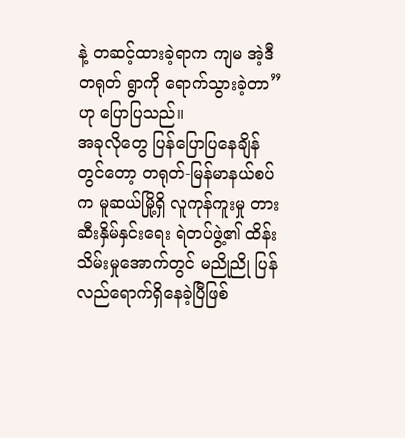နဲ့ တဆင့်ထားခဲ့ရာက ကျမ အဲ့ဒီ တရုတ် ရွာကို ရောက်သွားခဲ့တာ”ဟု ပြောပြသည်။
အခုလိုတွေ ပြန်ပြောပြနေချိန်တွင်တော့ တရုတ်-မြန်မာနယ်စပ်က မူဆယ်မြို့ရှိ လူကုန်ကူးမှု တားဆီးနှိမ်နှင်းရေး ရဲတပ်ဖွဲ့၏ ထိန်းသိမ်းမှုအောက်တွင် မညိုညို ပြန်လည်ရောက်ရှိနေခဲ့ပြီဖြစ်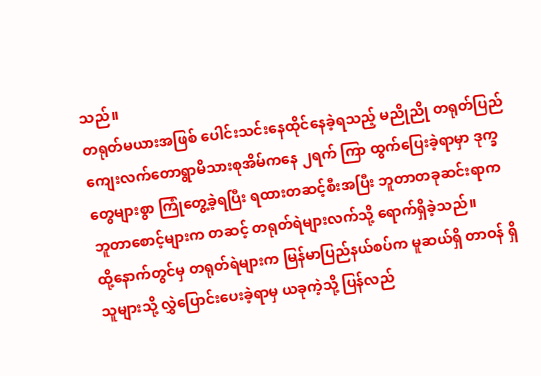သည်။
တရုတ်မယားအဖြစ် ပေါင်းသင်းနေထိုင်နေခဲ့ရသည့် မညိုညို တရုတ်ပြည် ကျေးလက်တောရွာမိသားစုအိမ်ကနေ ၂ရက် ကြာ ထွက်ပြေးခဲ့ရာမှာ ဒုက္ခတွေများစွာ ကြုံတွေ့ခဲ့ရပြီး ရထားတဆင့်စီးအပြီး ဘူတာတခုဆင်းရာက ဘူတာစောင့်များက တဆင့် တရုတ်ရဲများလက်သို့ ရောက်ရှိခဲ့သည်။
ထို့နောက်တွင်မှ တရုတ်ရဲများက မြန်မာပြည်နယ်စပ်က မူဆယ်ရှိ တာဝန် ရှိသူများသို့ လွှဲပြောင်းပေးခဲ့ရာမှ ယခုကဲ့သို့ ပြန်လည်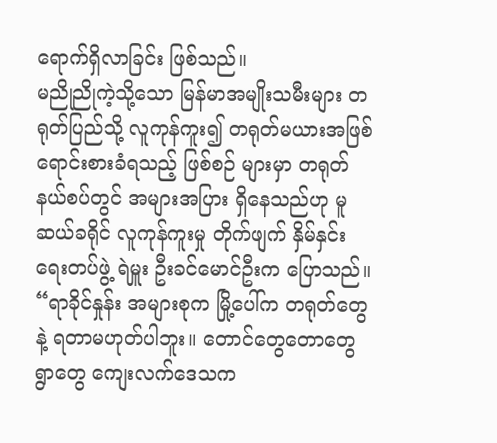ရောက်ရှိလာခြင်း ဖြစ်သည်။
မညိုညိုကဲ့သို့သော မြန်မာအမျိုးသမီးများ တရုတ်ပြည်သို့ လူကုန်ကူး၍ တရုတ်မယားအဖြစ် ရောင်းစားခံရသည့် ဖြစ်စဉ် များမှာ တရုတ်နယ်စပ်တွင် အများအပြား ရှိနေသည်ဟု မူဆယ်ခရိုင် လူကုန်ကူးမှု တိုက်ဖျက် နှိမ်နှင်းရေးတပ်ဖွဲ့ ရဲမှူး ဦးခင်မောင်ဦးက ပြောသည်။
“ရာခိုင်နှုန်း အများစုက မြို့ပေါ်က တရုတ်တွေနဲ့ ရတာမဟုတ်ပါဘူး။ တောင်တွေတောတွေ ရွာတွေ ကျေးလက်ဒေသက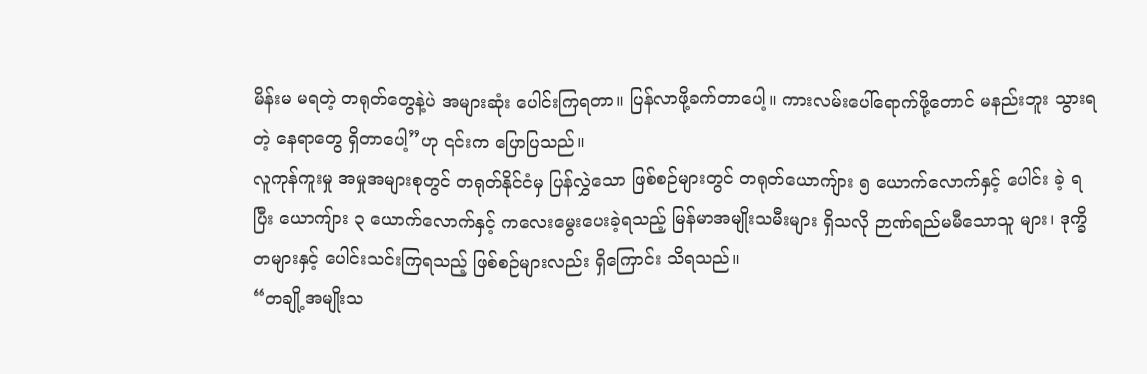မိန်းမ မရတဲ့ တရုတ်တွေနဲ့ပဲ အများဆုံး ပေါင်းကြရတာ။ ပြန်လာဖို့ခက်တာပေါ့။ ကားလမ်းပေါ်ရောက်ဖို့တောင် မနည်းဘူး သွားရတဲ့ နေရာတွေ ရှိတာပေါ့”ဟု ၎င်းက ပြောပြသည်။
လူကုန်ကူးမှု အမှုအများစုတွင် တရုတ်နိုင်ငံမှ ပြန်လွှဲသော ဖြစ်စဉ်များတွင် တရုတ်ယောကျ်ား ၅ ယောက်လောက်နှင့် ပေါင်း ခဲ့ ရပြီး ယောကျ်ား ၃ ယောက်လောက်နှင့် ကလေးမွေးပေးခဲ့ရသည့် မြန်မာအမျိုးသမီးများ ရှိသလို ဉာဏ်ရည်မမီသောသူ များ၊ ဒုက္ခိတများနှင့် ပေါင်းသင်းကြရသည့် ဖြစ်စဉ်များလည်း ရှိကြောင်း သိရသည်။
“တချို့အမျိုးသ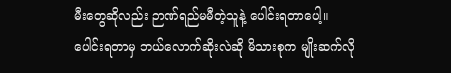မီးတွေဆိုလည်း ဉာဏ်ရည်မမီတဲ့သူနဲ့ ပေါင်းရတာပေါ့။ ပေါင်းရတာမှ ဘယ်လောက်ဆိုးလဲဆို မိသားစုက မျိုးဆက်လို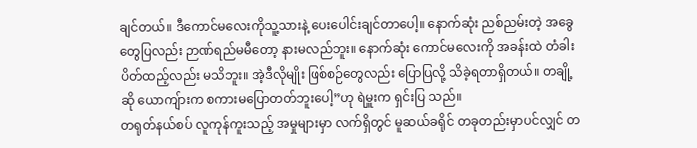ချင်တယ်။ ဒီကောင်မလေးကိုသူ့သားနဲ့ ပေးပေါင်းချင်တာပေါ့။ နောက်ဆုံး ညစ်ညမ်းတဲ့ အခွေတွေပြလည်း ဉာဏ်ရည်မမီတော့ နားမလည်ဘူး။ နောက်ဆုံး ကောင်မလေးကို အခန်းထဲ တံခါးပိတ်ထည့်လည်း မသိဘူး။ အဲ့ဒီလိုမျိုး ဖြစ်စဉ်တွေလည်း ပြောပြလို့ သိခဲ့ရတာရှိတယ်။ တချို့ဆို ယောကျ်ားက စကားမပြောတတ်ဘူးပေါ့”ဟု ရဲမှူးက ရှင်းပြ သည်။
တရုတ်နယ်စပ် လူကုန်ကူးသည့် အမှုများမှာ လက်ရှိတွင် မူဆယ်ခရိုင် တခုတည်းမှာပင်လျှင် တ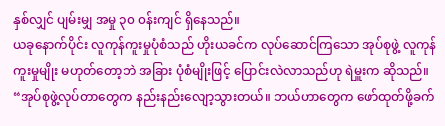နှစ်လျှင် ပျမ်းမျှ အမှု ၃၀ ၀န်းကျင် ရှိနေသည်။
ယခုနောက်ပိုင်း လူကုန်ကူးမှုပုံစံသည် ဟိုးယခင်က လုပ်ဆောင်ကြသော အုပ်စုဖွဲ့ လူကုန်ကူးမှုမျိုး မဟုတ်တော့ဘဲ အခြား ပုံစံမျိုးဖြင့် ပြောင်းလဲလာသည်ဟု ရဲမှူးက ဆိုသည်။
“အုပ်စုဖွဲ့လုပ်တာတွေက နည်းနည်းလျော့သွားတယ်။ ဘယ်ဟာတွေက ဖော်ထုတ်ဖို့ခက်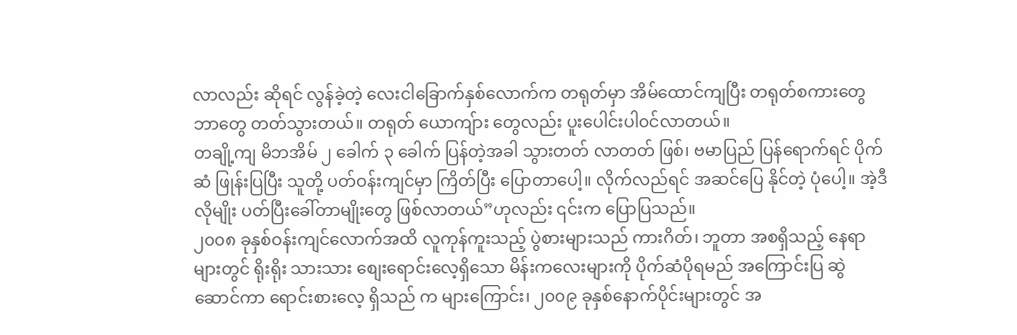လာလည်း ဆိုရင် လွန်ခဲ့တဲ့ လေးငါခြောက်နှစ်လောက်က တရုတ်မှာ အိမ်ထောင်ကျပြီး တရုတ်စကားတွေ ဘာတွေ တတ်သွားတယ်။ တရုတ် ယောကျ်ား တွေလည်း ပူးပေါင်းပါ၀င်လာတယ်။
တချို့ကျ မိဘအိမ် ၂ ခေါက် ၃ ခေါက် ပြန်တဲ့အခါ သွားတတ် လာတတ် ဖြစ်၊ ဗမာပြည် ပြန်ရောက်ရင် ပိုက်ဆံ ဖြုန်းပြပြီး သူတို့ ပတ်ဝန်းကျင်မှာ ကြိတ်ပြီး ပြောတာပေါ့။ လိုက်လည်ရင် အဆင်ပြေ နိုင်တဲ့ ပုံပေါ့။ အဲ့ဒီလိုမျိုး ပတ်ပြီးခေါ်တာမျိုးတွေ ဖြစ်လာတယ်”ဟုလည်း ၎င်းက ပြောပြသည်။
၂၀၀၈ ခုနှစ်ဝန်းကျင်လောက်အထိ လူကုန်ကူးသည့် ပွဲစားများသည် ကားဂိတ်၊ ဘူတာ အစရှိသည့် နေရာများတွင် ရိုးရိုး သားသား စျေးရောင်းလေ့ရှိသော မိန်းကလေးများကို ပိုက်ဆံပိုရမည် အကြောင်းပြ ဆွဲဆောင်ကာ ရောင်းစားလေ့ ရှိသည် က များကြောင်း၊ ၂၀၀၉ ခုနှစ်နောက်ပိုင်းများတွင် အ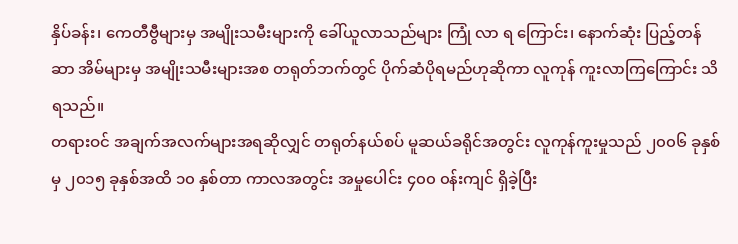နှိပ်ခန်း၊ ကေတီဗွီများမှ အမျိုးသမီးများကို ခေါ်ယူလာသည်များ ကြုံ လာ ရ ကြောင်း၊ နောက်ဆုံး ပြည့်တန်ဆာ အိမ်များမှ အမျိုးသမီးများအစ တရုတ်ဘက်တွင် ပိုက်ဆံပိုရမည်ဟုဆိုကာ လူကုန် ကူးလာကြကြောင်း သိရသည်။
တရားဝင် အချက်အလက်များအရဆိုလျှင် တရုတ်နယ်စပ် မူဆယ်ခရိုင်အတွင်း လူကုန်ကူးမှုသည် ၂၀၀၆ ခုနှစ်မှ ၂၀၁၅ ခုနှစ်အထိ ၁၀ နှစ်တာ ကာလအတွင်း အမှုပေါင်း ၄၀၀ ၀န်းကျင် ရှိခဲ့ပြီး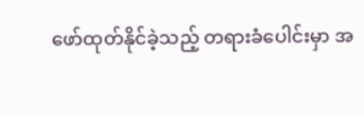ဖော်ထုတ်နိုင်ခဲ့သည့် တရားခံပေါင်းမှာ အ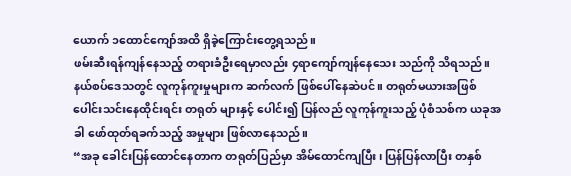ယောက် ၁ထောင်ကျော်အထိ ရှိခဲ့ကြောင်းတွေ့ရသည်။
ဖမ်းဆီးရန်ကျန်နေသည့် တရားခံဦးရေမှာလည်း ၄ရာကျော်ကျန်နေသေး သည်ကို သိရသည်။
နယ်စပ်ဒေသတွင် လူကုန်ကူးမှုများက ဆက်လက် ဖြစ်ပေါ်နေဆဲပင်။ တရုတ်မယားအဖြစ် ပေါင်းသင်းနေထိုင်းရင်း တရုတ် များနှင့် ပေါင်း၍ ပြန်လည် လူကုန်ကူးသည့် ပုံစံသစ်က ယခုအခါ ဖော်ထုတ်ရခက်သည့် အမှုများ ဖြစ်လာနေသည်။
“အခု ခေါင်းပြန်ထောင်နေတာက တရုတ်ပြည်မှာ အိမ်ထောင်ကျပြီး၊ ပြန်ပြန်လာပြီး တနှစ်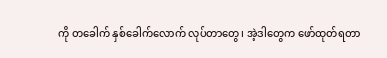ကို တခေါက် နှစ်ခေါက်လောက် လုပ်တာတွေ၊ အဲ့ဒါတွေက ဖော်ထုတ်ရတာ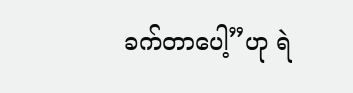ခက်တာပေါ့”ဟု ရဲ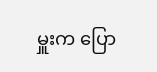မှူးက ပြော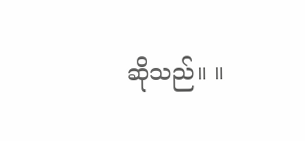ဆိုသည်။ ။